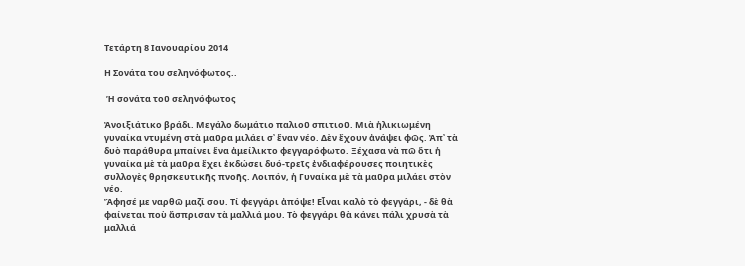Τετάρτη 8 Ιανουαρίου 2014

Η Σονάτα του σεληνόφωτος..

 Ἡ σονάτα τοῦ σεληνόφωτος

Ἀνοιξιάτικο βράδι. Μεγάλο δωμάτιο παλιοῦ σπιτιοῦ. Μιὰ ἡλικιωμένη γυναίκα ντυμένη στὰ μαῦρα μιλάει σ᾿ ἕναν νέο. Δὲν ἔχουν ἀνάψει φῶς. Ἀπ᾿ τὰ δυὸ παράθυρα μπαίνει ἕνα ἀμείλικτο φεγγαρόφωτο. Ξέχασα νὰ πῶ ὅτι ἡ γυναίκα μὲ τὰ μαῦρα ἔχει ἐκδώσει δυό-τρεῖς ἐνδιαφέρουσες ποιητικὲς συλλογὲς θρησκευτικῆς πνοῆς. Λοιπόν, ἡ Γυναίκα μὲ τὰ μαῦρα μιλάει στὸν νέο.
Ἄφησέ με ναρθῶ μαζί σου. Τί φεγγάρι ἀπόψε! Εἶναι καλὸ τὸ φεγγάρι, - δὲ θὰ φαίνεται ποὺ ἄσπρισαν τὰ μαλλιά μου. Τὸ φεγγάρι θὰ κάνει πάλι χρυσὰ τὰ μαλλιά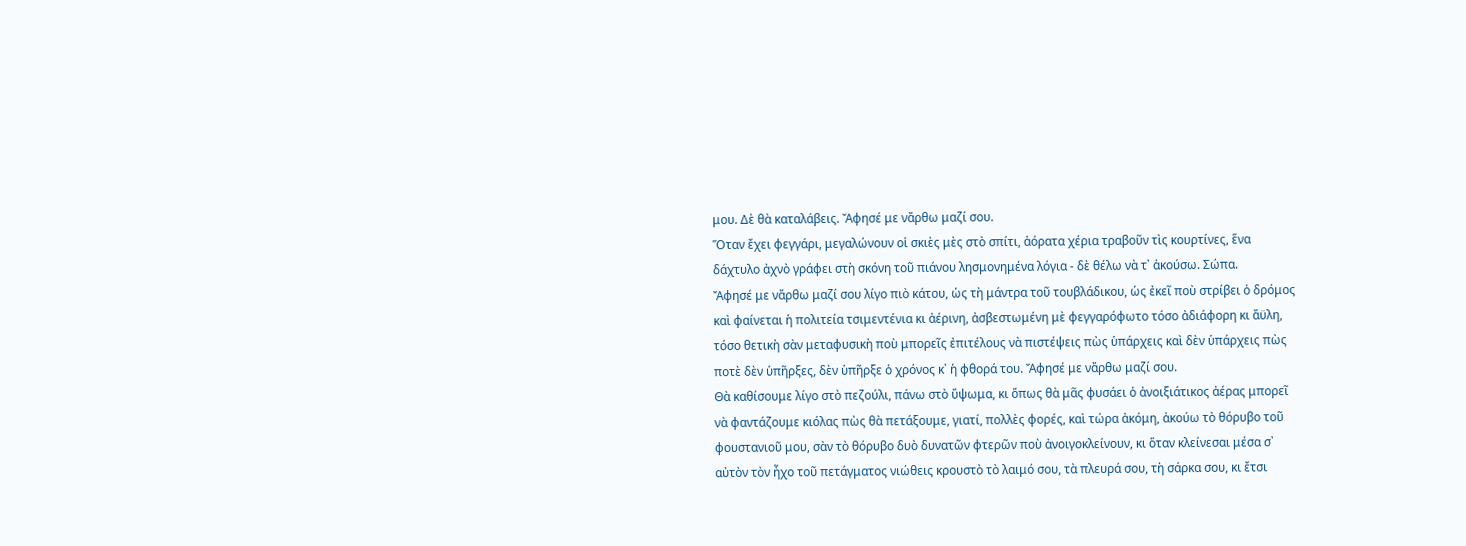μου. Δὲ θὰ καταλάβεις. Ἄφησέ με νἄρθω μαζί σου.
Ὅταν ἔχει φεγγάρι, μεγαλώνουν οἱ σκιὲς μὲς στὸ σπίτι, ἀόρατα χέρια τραβοῦν τὶς κουρτίνες, ἕνα δάχτυλο ἀχνὸ γράφει στὴ σκόνη τοῦ πιάνου λησμονημένα λόγια - δὲ θέλω νὰ τ᾿ ἀκούσω. Σώπα.
Ἄφησέ με νἄρθω μαζί σου λίγο πιὸ κάτου, ὡς τὴ μάντρα τοῦ τουβλάδικου, ὡς ἐκεῖ ποὺ στρίβει ὁ δρόμος καὶ φαίνεται ἡ πολιτεία τσιμεντένια κι ἀέρινη, ἀσβεστωμένη μὲ φεγγαρόφωτο τόσο ἀδιάφορη κι ἄϋλη, τόσο θετικὴ σὰν μεταφυσικὴ ποὺ μπορεῖς ἐπιτέλους νὰ πιστέψεις πὼς ὑπάρχεις καὶ δὲν ὑπάρχεις πὼς ποτὲ δὲν ὑπῆρξες, δὲν ὑπῆρξε ὁ χρόνος κ᾿ ἡ φθορά του. Ἄφησέ με νἄρθω μαζί σου.
Θὰ καθίσουμε λίγο στὸ πεζούλι, πάνω στὸ ὕψωμα, κι ὅπως θὰ μᾶς φυσάει ὁ ἀνοιξιάτικος ἀέρας μπορεῖ νὰ φαντάζουμε κιόλας πὼς θὰ πετάξουμε, γιατί, πολλὲς φορές, καὶ τώρα ἀκόμη, ἀκούω τὸ θόρυβο τοῦ φουστανιοῦ μου, σὰν τὸ θόρυβο δυὸ δυνατῶν φτερῶν ποὺ ἀνοιγοκλείνουν, κι ὅταν κλείνεσαι μέσα σ᾿ αὐτὸν τὸν ἦχο τοῦ πετάγματος νιώθεις κρουστὸ τὸ λαιμό σου, τὰ πλευρά σου, τὴ σάρκα σου, κι ἔτσι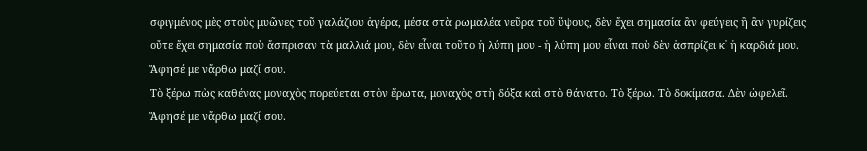σφιγμένος μὲς στοὺς μυῶνες τοῦ γαλάζιου ἀγέρα, μέσα στὰ ρωμαλέα νεῦρα τοῦ ὕψους, δὲν ἔχει σημασία ἂν φεύγεις ἢ ἂν γυρίζεις οὔτε ἔχει σημασία ποὺ ἄσπρισαν τὰ μαλλιά μου, δὲν εἶναι τοῦτο ἡ λύπη μου - ἡ λύπη μου εἶναι ποὺ δὲν ἀσπρίζει κ᾿ ἡ καρδιά μου. Ἄφησέ με νἄρθω μαζί σου.
Τὸ ξέρω πὼς καθένας μοναχὸς πορεύεται στὸν ἔρωτα, μοναχὸς στὴ δόξα καὶ στὸ θάνατο. Τὸ ξέρω. Τὸ δοκίμασα. Δὲν ὠφελεῖ. Ἄφησέ με νἄρθω μαζί σου.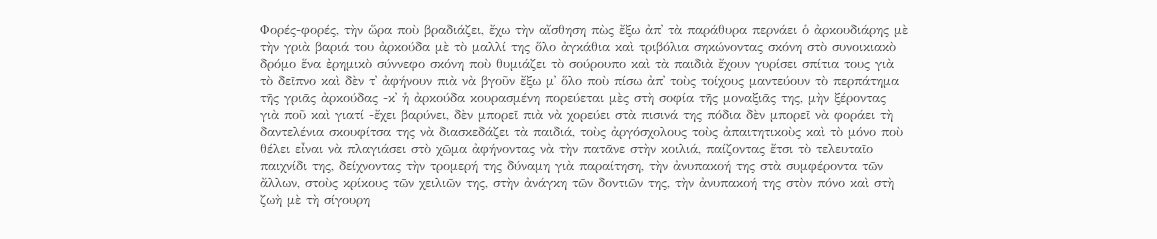Φορές-φορές, τὴν ὥρα ποὺ βραδιάζει, ἔχω τὴν αἴσθηση πὼς ἔξω ἀπ᾿ τὰ παράθυρα περνάει ὁ ἀρκουδιάρης μὲ τὴν γριὰ βαριά του ἀρκούδα μὲ τὸ μαλλί της ὅλο ἀγκάθια καὶ τριβόλια σηκώνοντας σκόνη στὸ συνοικιακὸ δρόμο ἕνα ἐρημικὸ σύννεφο σκόνη ποὺ θυμιάζει τὸ σούρουπο καὶ τὰ παιδιὰ ἔχουν γυρίσει σπίτια τους γιὰ τὸ δεῖπνο καὶ δὲν τ᾿ ἀφήνουν πιὰ νὰ βγοῦν ἔξω μ᾿ ὅλο ποὺ πίσω ἀπ᾿ τοὺς τοίχους μαντεύουν τὸ περπάτημα τῆς γριᾶς ἀρκούδας -κ᾿ ἡ ἀρκούδα κουρασμένη πορεύεται μὲς στὴ σοφία τῆς μοναξιᾶς της, μὴν ξέροντας γιὰ ποῦ καὶ γιατί -ἔχει βαρύνει, δὲν μπορεῖ πιὰ νὰ χορεύει στὰ πισινά της πόδια δὲν μπορεῖ νὰ φοράει τὴ δαντελένια σκουφίτσα της νὰ διασκεδάζει τὰ παιδιά, τοὺς ἀργόσχολους τοὺς ἀπαιτητικοὺς καὶ τὸ μόνο ποὺ θέλει εἶναι νὰ πλαγιάσει στὸ χῶμα ἀφήνοντας νὰ τὴν πατᾶνε στὴν κοιλιά, παίζοντας ἔτσι τὸ τελευταῖο παιχνίδι της, δείχνοντας τὴν τρομερή της δύναμη γιὰ παραίτηση, τὴν ἀνυπακοή της στὰ συμφέροντα τῶν ἄλλων, στοὺς κρίκους τῶν χειλιῶν της, στὴν ἀνάγκη τῶν δοντιῶν της, τὴν ἀνυπακοή της στὸν πόνο καὶ στὴ ζωὴ μὲ τὴ σίγουρη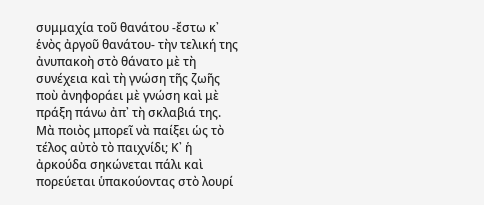συμμαχία τοῦ θανάτου -ἔστω κ᾿ ἑνὸς ἀργοῦ θανάτου- τὴν τελική της ἀνυπακοὴ στὸ θάνατο μὲ τὴ συνέχεια καὶ τὴ γνώση τῆς ζωῆς ποὺ ἀνηφοράει μὲ γνώση καὶ μὲ πράξη πάνω ἀπ᾿ τὴ σκλαβιά της.
Μὰ ποιὸς μπορεῖ νὰ παίξει ὡς τὸ τέλος αὐτὸ τὸ παιχνίδι; Κ᾿ ἡ ἀρκούδα σηκώνεται πάλι καὶ πορεύεται ὑπακούοντας στὸ λουρί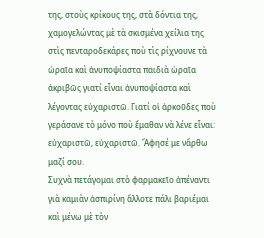της, στοὺς κρίκους της, στὰ δόντια της, χαμογελώντας μὲ τὰ σκισμένα χείλια της στὶς πενταροδεκάρες ποὺ τὶς ρίχνουνε τὰ ὡραῖα καὶ ἀνυποψίαστα παιδιὰ ὡραῖα ἀκριβῶς γιατί εἶναι ἀνυποψίαστα καὶ λέγοντας εὐχαριστῶ. Γιατί οἱ ἀρκοῦδες ποὺ γεράσανε τὸ μόνο ποὺ ἔμαθαν νὰ λένε εἶναι: εὐχαριστῶ, εὐχαριστῶ. Ἄφησέ με νἄρθω μαζί σου.
Συχνὰ πετάγομαι στὸ φαρμακεῖο ἀπέναντι γιὰ καμιὰν ἀσπιρίνη ἄλλοτε πάλι βαριέμαι καὶ μένω μὲ τὸν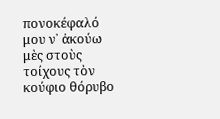πονοκέφαλό μου ν᾿ ἀκούω μὲς στοὺς τοίχους τὸν κούφιο θόρυβο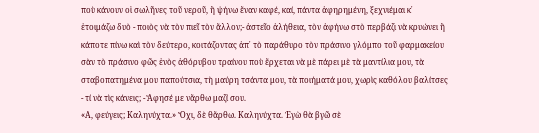ποὺ κάνουν οἱ σωλῆνες τοῦ νεροῦ, ἢ ψήνω ἕναν καφέ, καί, πάντα ἀφηρημένη, ξεχνιέμαι κ᾿ ἑτοιμάζω δυὸ - ποιὸς νὰ τὸν πιεῖ τὸν ἄλλον;- ἀστεῖο ἀλήθεια, τὸν ἀφήνω στὸ περβάζι νὰ κρυώνει ἢ κάποτε πίνω καὶ τὸν δεύτερο, κοιτάζοντας ἀπ᾿ τὸ παράθυρο τὸν πράσινο γλόμπο τοῦ φαρμακείου σὰν τὸ πράσινο φῶς ἑνὸς ἀθόρυβου τραίνου ποὺ ἔρχεται νὰ μὲ πάρει μὲ τὰ μαντίλια μου, τὰ σταβοπατημένα μου παπούτσια, τὴ μαύρη τσάντα μου, τὰ ποιήματά μου, χωρὶς καθόλου βαλίτσες - τί νὰ τὶς κάνεις; - Ἄφησέ με νἄρθω μαζί σου.
«Α, φεύγεις; Καληνύχτα.» Ὄχι, δὲ θἄρθω. Καληνύχτα. Ἐγὼ θὰ βγῶ σὲ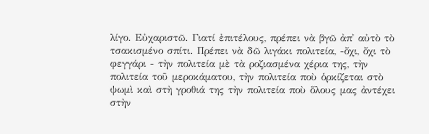λίγο. Εὐχαριστῶ. Γιατί ἐπιτέλους, πρέπει νὰ βγῶ ἀπ᾿ αὐτὸ τὸ τσακισμένο σπίτι. Πρέπει νὰ δῶ λιγάκι πολιτεία, -ὄχι, ὄχι τὸ φεγγάρι - τὴν πολιτεία μὲ τὰ ροζιασμένα χέρια της, τὴν πολιτεία τοῦ μεροκάματου, τὴν πολιτεία ποὺ ὁρκίζεται στὸ ψωμὶ καὶ στὴ γροθιά της τὴν πολιτεία ποὺ ὅλους μας ἀντέχει στὴν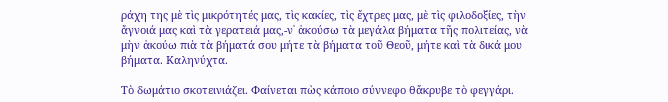ράχη της μὲ τὶς μικρότητές μας, τὶς κακίες, τὶς ἔχτρες μας, μὲ τὶς φιλοδοξίες, τὴν ἄγνοιά μας καὶ τὰ γερατειά μας,-ν᾿ ἀκούσω τὰ μεγάλα βήματα τῆς πολιτείας, νὰ μὴν ἀκούω πιὰ τὰ βήματά σου μήτε τὰ βήματα τοῦ Θεοῦ, μήτε καὶ τὰ δικά μου βήματα. Καληνύχτα.

Τὸ δωμάτιο σκοτεινιάζει. Φαίνεται πὼς κάποιο σύννεφο θἄκρυβε τὸ φεγγάρι.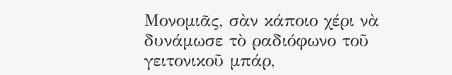Μονομιᾶς, σὰν κάποιο χέρι νὰ δυνάμωσε τὸ ραδιόφωνο τοῦ γειτονικοῦ μπάρ,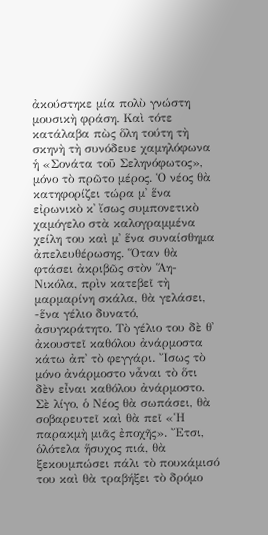ἀκούστηκε μία πολὺ γνώστη μουσικὴ φράση. Καὶ τότε κατάλαβα πὼς ὅλη τούτη τὴ σκηνὴ τὴ συνόδευε χαμηλόφωνα ἡ «Σονάτα τοῦ Σεληνόφωτος», μόνο τὸ πρῶτο μέρος. Ὁ νέος θὰ κατηφορίζει τώρα μ᾿ ἕνα εἰρωνικὸ κ᾿ ἴσως συμπονετικὸ χαμόγελο στὰ καλογραμμένα χείλη του καὶ μ᾿ ἕνα συναίσθημα ἀπελευθέρωσης. Ὅταν θὰ φτάσει ἀκριβῶς στὸν Ἅη-Νικόλα, πρὶν κατεβεῖ τὴ μαρμαρίνη σκάλα, θὰ γελάσει, -ἕνα γέλιο δυνατό, ἀσυγκράτητο. Τὸ γέλιο του δὲ θ᾿ ἀκουστεῖ καθόλου ἀνάρμοστα κάτω ἀπ᾿ τὸ φεγγάρι. Ἴσως τὸ μόνο ἀνάρμοστο νἆναι τὸ ὅτι δὲν εἶναι καθόλου ἀνάρμοστο. Σὲ λίγο, ὁ Νέος θὰ σωπάσει, θὰ σοβαρευτεῖ καὶ θὰ πεῖ «Ἡ παρακμὴ μιᾶς ἐποχῆς». Ἔτσι, ὁλότελα ἥσυχος πιά, θὰ ξεκουμπώσει πάλι τὸ πουκάμισό του καὶ θὰ τραβήξει τὸ δρόμο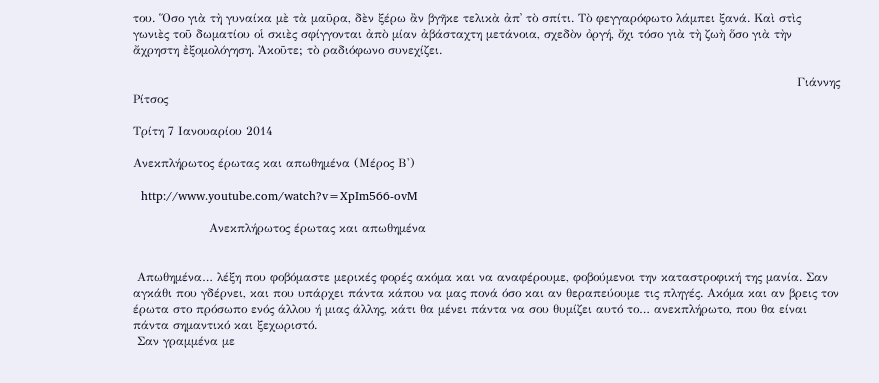του. Ὅσο γιὰ τὴ γυναίκα μὲ τὰ μαῦρα, δὲν ξέρω ἂν βγῆκε τελικὰ ἀπ᾿ τὸ σπίτι. Τὸ φεγγαρόφωτο λάμπει ξανά. Καὶ στὶς γωνιὲς τοῦ δωματίου οἱ σκιὲς σφίγγονται ἀπὸ μίαν ἀβάσταχτη μετάνοια, σχεδὸν ὀργή, ὄχι τόσο γιὰ τὴ ζωὴ ὅσο γιὰ τὴν ἄχρηστη ἐξομολόγηση. Ἀκοῦτε; τὸ ραδιόφωνο συνεχίζει.

                                                                                                                                                                      Γιάννης Ρίτσος

Τρίτη 7 Ιανουαρίου 2014

Ανεκπλήρωτος έρωτας και απωθημένα (Μέρος Β')

  http://www.youtube.com/watch?v=XpIm566-ovM

                   Ανεκπλήρωτος έρωτας και απωθημένα


 Απωθημένα… λέξη που φοβόμαστε μερικές φορές ακόμα και να αναφέρουμε, φοβούμενοι την καταστροφική της μανία. Σαν αγκάθι που γδέρνει, και που υπάρχει πάντα κάπου να μας πονά όσο και αν θεραπεύουμε τις πληγές. Ακόμα και αν βρεις τον έρωτα στο πρόσωπο ενός άλλου ή μιας άλλης, κάτι θα μένει πάντα να σου θυμίζει αυτό το… ανεκπλήρωτο, που θα είναι πάντα σημαντικό και ξεχωριστό.
 Σαν γραμμένα με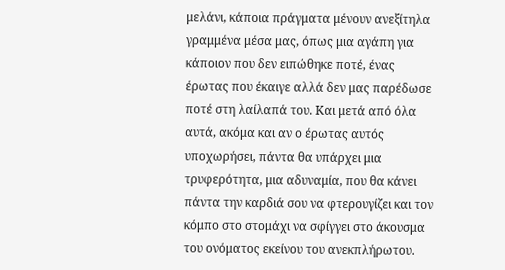μελάνι, κάποια πράγματα μένουν ανεξίτηλα γραμμένα μέσα μας, όπως μια αγάπη για κάποιον που δεν ειπώθηκε ποτέ, ένας έρωτας που έκαιγε αλλά δεν μας παρέδωσε ποτέ στη λαίλαπά του. Και μετά από όλα αυτά, ακόμα και αν ο έρωτας αυτός υποχωρήσει, πάντα θα υπάρχει μια τρυφερότητα, μια αδυναμία, που θα κάνει πάντα την καρδιά σου να φτερουγίζει και τον κόμπο στο στομάχι να σφίγγει στο άκουσμα του ονόματος εκείνου του ανεκπλήρωτου.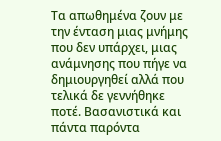Τα απωθημένα ζουν με την ένταση μιας μνήμης που δεν υπάρχει, μιας ανάμνησης που πήγε να δημιουργηθεί αλλά που τελικά δε γεννήθηκε ποτέ. Βασανιστικά και πάντα παρόντα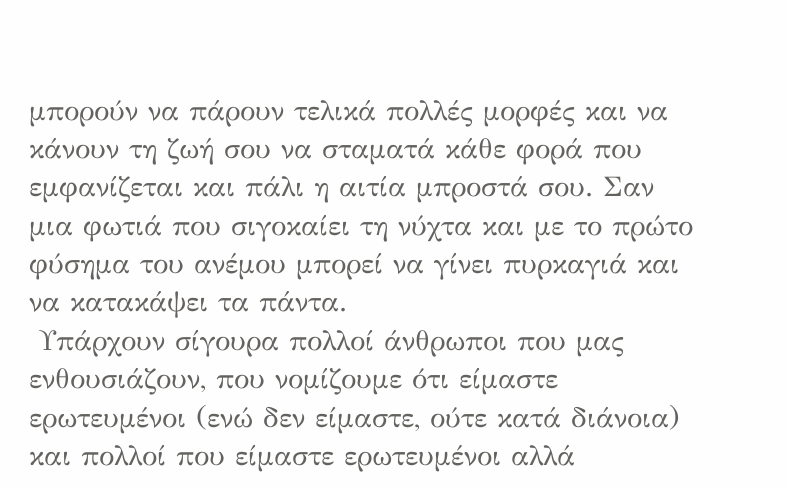μπορούν να πάρουν τελικά πολλές μορφές και να κάνουν τη ζωή σου να σταματά κάθε φορά που εμφανίζεται και πάλι η αιτία μπροστά σου. Σαν μια φωτιά που σιγοκαίει τη νύχτα και με το πρώτο φύσημα του ανέμου μπορεί να γίνει πυρκαγιά και να κατακάψει τα πάντα.
 Υπάρχουν σίγουρα πολλοί άνθρωποι που μας ενθουσιάζουν, που νομίζουμε ότι είμαστε ερωτευμένοι (ενώ δεν είμαστε, ούτε κατά διάνοια) και πολλοί που είμαστε ερωτευμένοι αλλά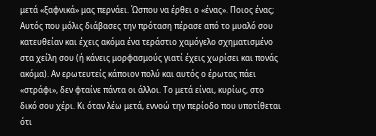μετά «ξαφνικά» μας περνάει. Ώσπου να έρθει ο «ένας». Ποιος ένας; Αυτός που μόλις διάβασες την πρόταση πέρασε από το μυαλό σου κατευθείαν και έχεις ακόμα ένα τεράστιο χαμόγελο σχηματισμένο στα χείλη σου (ή κάνεις μορφασμούς γιατί έχεις χωρίσει και πονάς ακόμα). Αν ερωτευτείς κάποιον πολύ και αυτός ο έρωτας πάει «στράφι», δεν φταίνε πάντα οι άλλοι. Το μετά είναι, κυρίως, στο δικό σου χέρι. Κι όταν λέω μετά, εννοώ την περίοδο που υποτίθεται ότι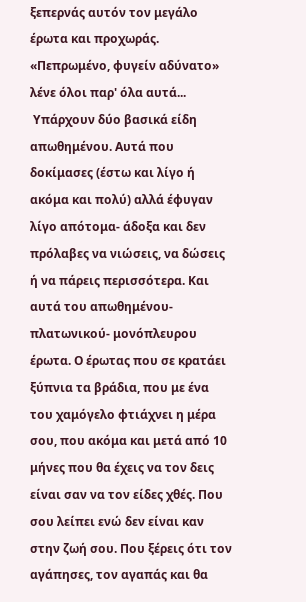ξεπερνάς αυτόν τον μεγάλο έρωτα και προχωράς. «Πεπρωμένο, φυγείν αδύνατο» λένε όλοι παρ' όλα αυτά...
 Υπάρχουν δύο βασικά είδη απωθημένου. Αυτά που δοκίμασες (έστω και λίγο ή ακόμα και πολύ) αλλά έφυγαν λίγο απότομα- άδοξα και δεν πρόλαβες να νιώσεις, να δώσεις ή να πάρεις περισσότερα. Και αυτά του απωθημένου- πλατωνικού- μονόπλευρου έρωτα. Ο έρωτας που σε κρατάει ξύπνια τα βράδια, που με ένα του χαμόγελο φτιάχνει η μέρα σου, που ακόμα και μετά από 10 μήνες που θα έχεις να τον δεις είναι σαν να τον είδες χθές. Που σου λείπει ενώ δεν είναι καν στην ζωή σου. Που ξέρεις ότι τον αγάπησες, τον αγαπάς και θα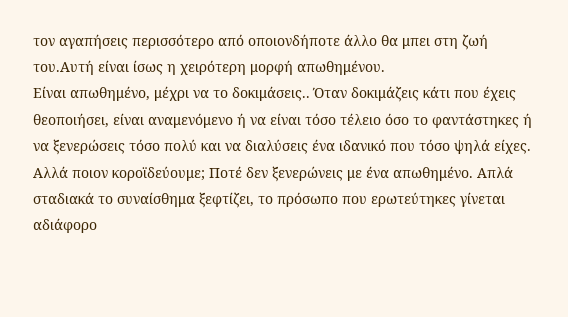τον αγαπήσεις περισσότερο από οποιονδήποτε άλλο θα μπει στη ζωή του.Αυτή είναι ίσως η χειρότερη μορφή απωθημένου.
Είναι απωθημένο, μέχρι να το δοκιμάσεις.. Όταν δοκιμάζεις κάτι που έχεις θεοποιήσει, είναι αναμενόμενο ή να είναι τόσο τέλειο όσο το φαντάστηκες ή να ξενερώσεις τόσο πολύ και να διαλύσεις ένα ιδανικό που τόσο ψηλά είχες. Αλλά ποιον κοροϊδεύουμε; Ποτέ δεν ξενερώνεις με ένα απωθημένο. Απλά σταδιακά το συναίσθημα ξεφτίζει, το πρόσωπο που ερωτεύτηκες γίνεται αδιάφορο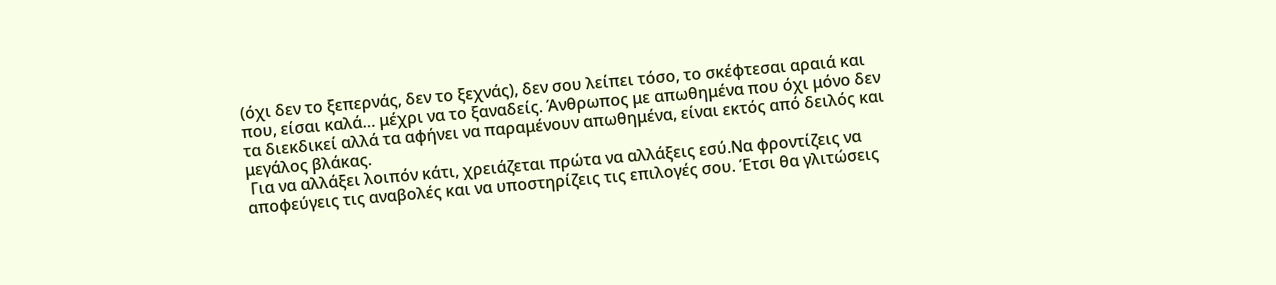(όχι δεν το ξεπερνάς, δεν το ξεχνάς), δεν σου λείπει τόσο, το σκέφτεσαι αραιά και που, είσαι καλά… μέχρι να το ξαναδείς. Άνθρωπος με απωθημένα που όχι μόνο δεν τα διεκδικεί αλλά τα αφήνει να παραμένουν απωθημένα, είναι εκτός από δειλός και μεγάλος βλάκας.
 Για να αλλάξει λοιπόν κάτι, χρειάζεται πρώτα να αλλάξεις εσύ.Να φροντίζεις να αποφεύγεις τις αναβολές και να υποστηρίζεις τις επιλογές σου. Έτσι θα γλιτώσεις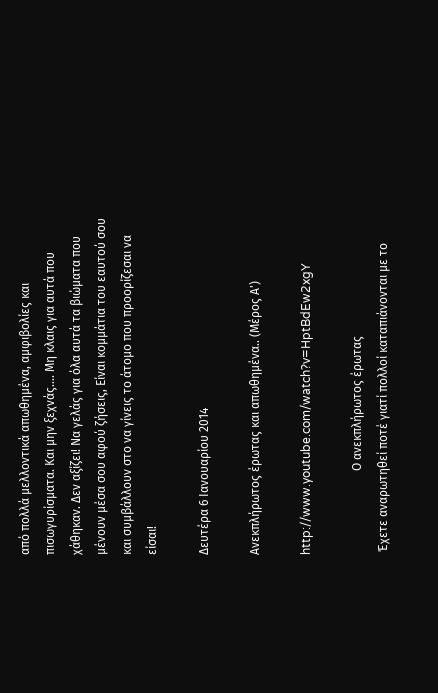από πολλά μελλοντικά απωθημένα, αμφιβολίες και πισωγυρίσματα. Και μην ξεχνάς.... Μη κλαις για αυτά που χάθηκαν. Δεν αξίζει! Να γελάς για όλα αυτά τα βιώματα που μένουν μέσα σου αφού ζήσεις, Είναι κομμάτια του εαυτού σου και συμβάλλουν στο να γίνεις το άτομο που προορίζεσαι να είσαι!

Δευτέρα 6 Ιανουαρίου 2014

Ανεκπλήρωτος έρωτας και απωθημένα.. (Μέρος Α')

http://www.youtube.com/watch?v=HptBdEw2xgY

                            Ο ανεκπλήρωτος έρωτας
 Έχετε αναρωτηθεί ποτέ γιατί πολλοί καταπιάνονται με το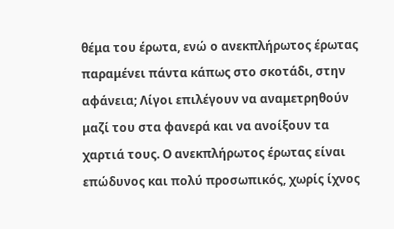θέμα του έρωτα, ενώ ο ανεκπλήρωτος έρωτας παραμένει πάντα κάπως στο σκοτάδι, στην αφάνεια; Λίγοι επιλέγουν να αναμετρηθούν μαζί του στα φανερά και να ανοίξουν τα χαρτιά τους. Ο ανεκπλήρωτος έρωτας είναι επώδυνος και πολύ προσωπικός, χωρίς ίχνος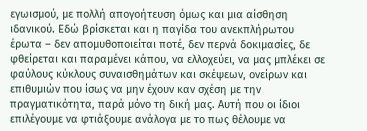εγωισμού, με πολλή απογοήτευση όμως και μια αίσθηση ιδανικού. Εδώ βρίσκεται και η παγίδα του ανεκπλήρωτου έρωτα – δεν απομυθοποιείται ποτέ, δεν περνά δοκιμασίες, δε φθείρεται και παραμένει κάπου, να ελλοχεύει, να μας μπλέκει σε φαύλους κύκλους συναισθημάτων και σκέψεων, ονείρων και επιθυμιών που ίσως να μην έχουν καν σχέση με την πραγματικότητα, παρά μόνο τη δική μας. Αυτή που οι ίδιοι επιλέγουμε να φτιάξουμε ανάλογα με το πως θέλουμε να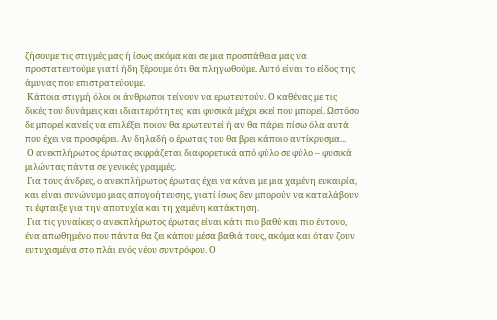ζήσουμε τις στιγμές μας ή ίσως ακόμα και σε μια προσπάθεια μας να προστατευτούμε γιατί ήδη ξέρουμε ότι θα πληγωθούμε. Αυτό είναι το είδος της άμυνας που επιστρατεύουμε.
 Κάποια στιγμή όλοι οι άνθρωποι τείνουν να ερωτευτούν. Ο καθένας με τις δικές του δυνάμεις και ιδιαιτερότητες  και φυσικά μέχρι εκεί που μπορεί. Ωστόσο δε μπορεί κανείς να επιλέξει ποιον θα ερωτευτεί ή αν θα πάρει πίσω όλα αυτά που έχει να προσφέρει. Αν δηλαδή ο έρωτας του θα βρει κάποιο αντίκρυσμα...
 Ο ανεκπλήρωτος έρωτας εκφράζεται διαφορετικά από φύλο σε φύλο – φυσικά μιλώντας πάντα σε γενικές γραμμές.
 Για τους άνδρες, ο ανεκπλήρωτος έρωτας έχει να κάνει με μια χαμένη ευκαιρία, και είναι συνώνυμο μιας απογοήτευσης, γιατί ίσως δεν μπορούν να καταλάβουν τι έφταιξε για την αποτυχία και τη χαμένη κατάκτηση.
 Για τις γυναίκες ο ανεκπλήρωτος έρωτας είναι κάτι πιο βαθύ και πιο έντονο, ένα απωθημένο που πάντα θα ζει κάπου μέσα βαθιά τους, ακόμα και όταν ζουν ευτυχισμένα στο πλάι ενός νέου συντρόφου. Ο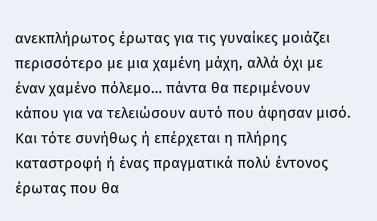ανεκπλήρωτος έρωτας για τις γυναίκες μοιάζει περισσότερο με μια χαμένη μάχη, αλλά όχι με έναν χαμένο πόλεμο… πάντα θα περιμένουν κάπου για να τελειώσουν αυτό που άφησαν μισό. Και τότε συνήθως ή επέρχεται η πλήρης καταστροφή ή ένας πραγματικά πολύ έντονος έρωτας που θα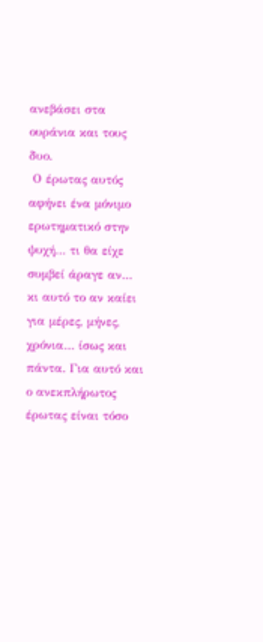ανεβάσει στα ουράνια και τους δυο.
 Ο έρωτας αυτός αφήνει ένα μόνιμο ερωτηματικό στην ψυχή… τι θα είχε συμβεί άραγε αν… κι αυτό το αν καίει για μέρες, μήνες, χρόνια… ίσως και πάντα. Για αυτό και ο ανεκπλήρωτος έρωτας είναι τόσο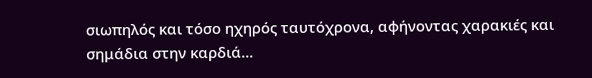σιωπηλός και τόσο ηχηρός ταυτόχρονα, αφήνοντας χαρακιές και σημάδια στην καρδιά...